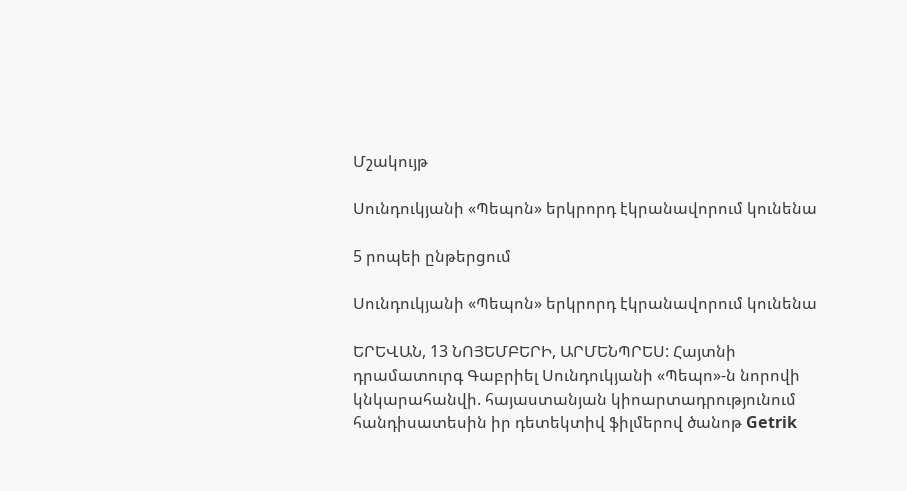Մշակույթ

Սունդուկյանի «Պեպոն» երկրորդ էկրանավորում կունենա

5 րոպեի ընթերցում

Սունդուկյանի «Պեպոն» երկրորդ էկրանավորում կունենա

ԵՐԵՎԱՆ, 13 ՆՈՅԵՄԲԵՐԻ, ԱՐՄԵՆՊՐԵՍ: Հայտնի դրամատուրգ Գաբրիել Սունդուկյանի «Պեպո»-ն նորովի կնկարահանվի. հայաստանյան կիոարտադրությունում հանդիսատեսին իր դետեկտիվ ֆիլմերով ծանոթ Getrik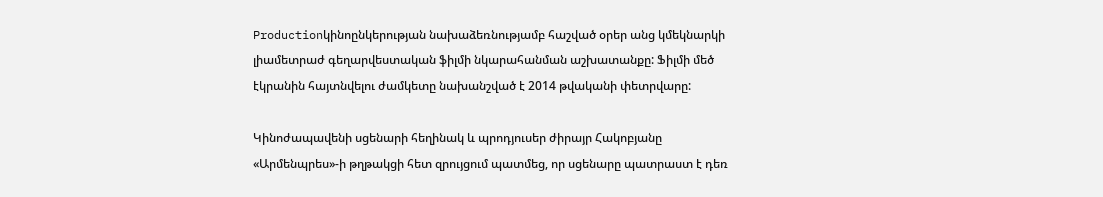Productionկինոընկերության նախաձեռնությամբ հաշված օրեր անց կմեկնարկի լիամետրաժ գեղարվեստական ֆիլմի նկարահանման աշխատանքը: Ֆիլմի մեծ էկրանին հայտնվելու ժամկետը նախանշված է 2014 թվականի փետրվարը:

Կինոժապավենի սցենարի հեղինակ և պրոդյուսեր ժիրայր Հակոբյանը «Արմենպրես»-ի թղթակցի հետ զրույցում պատմեց, որ սցենարը պատրաստ է դեռ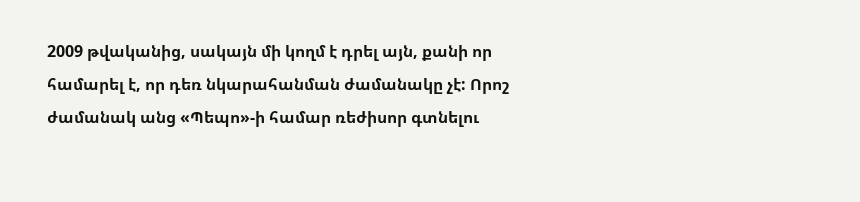2009 թվականից, սակայն մի կողմ է դրել այն, քանի որ համարել է, որ դեռ նկարահանման ժամանակը չէ: Որոշ ժամանակ անց «Պեպո»-ի համար ռեժիսոր գտնելու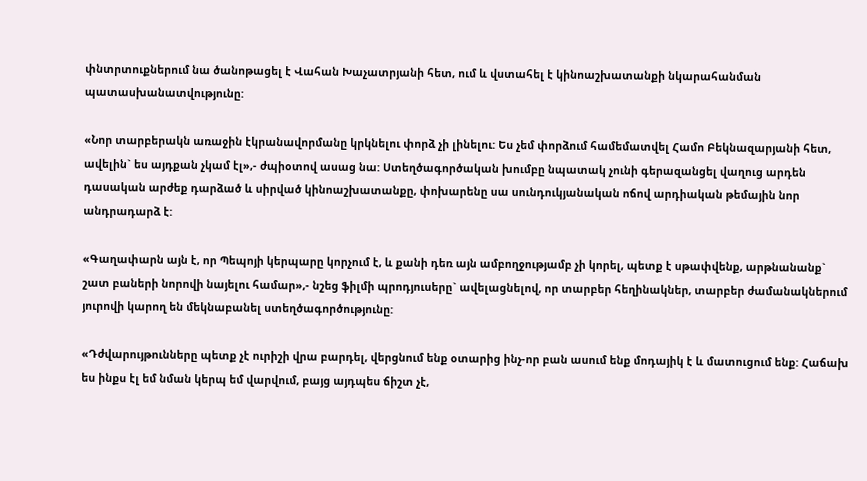փնտրտուքներում նա ծանոթացել է Վահան Խաչատրյանի հետ, ում և վստահել է կինոաշխատանքի նկարահանման պատասխանատվությունը:

«Նոր տարբերակն առաջին էկրանավորմանը կրկնելու փորձ չի լինելու: Ես չեմ փորձում համեմատվել Համո Բեկնազարյանի հետ, ավելին` ես այդքան չկամ էլ»,- ժպիօտով ասաց նա: Ստեղծագործական խումբը նպատակ չունի գերազանցել վաղուց արդեն դասական արժեք դարձած և սիրված կինոաշխատանքը, փոխարենը սա սունդուկյանական ոճով արդիական թեմային նոր անդրադարձ է:

«Գաղափարն այն է, որ Պեպոյի կերպարը կորչում է, և քանի դեռ այն ամբողջությամբ չի կորել, պետք է սթափվենք, արթնանանք` շատ բաների նորովի նայելու համար»,- նշեց ֆիլմի պրոդյուսերը` ավելացնելով, որ տարբեր հեղինակներ, տարբեր ժամանակներում յուրովի կարող են մեկնաբանել ստեղծագործությունը:

«Դժվարույթունները պետք չէ ուրիշի վրա բարդել, վերցնում ենք օտարից ինչ-որ բան ասում ենք մոդայիկ է և մատուցում ենք: Հաճախ ես ինքս էլ եմ նման կերպ եմ վարվում, բայց այդպես ճիշտ չէ,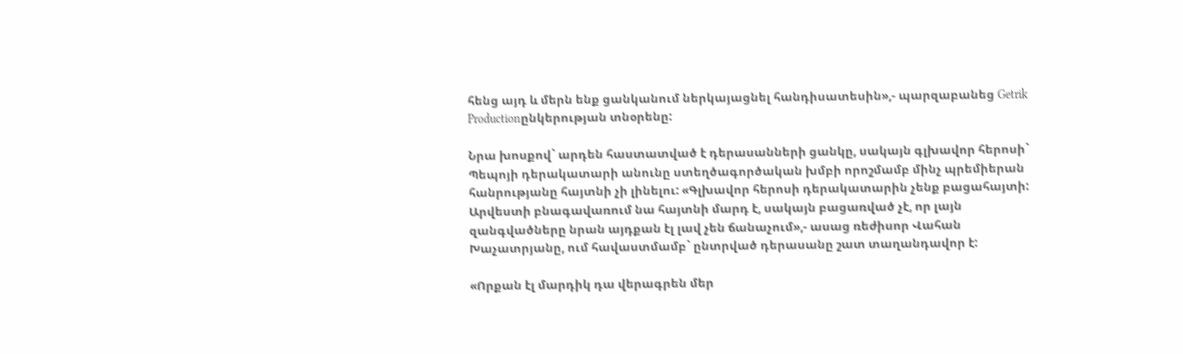հենց այդ և մերն ենք ցանկանում ներկայացնել հանդիսատեսին»,- պարզաբանեց Getrik Productionընկերության տնօրենը:

Նրա խոսքով` արդեն հաստատված է դերասանների ցանկը, սակայն գլխավոր հերոսի` Պեպոյի դերակատարի անունը ստեղծագործական խմբի որոշմամբ մինչ պրեմիերան հանրությանը հայտնի չի լինելու: «Գլխավոր հերոսի դերակատարին չենք բացահայտի: Արվեստի բնագավառում նա հայտնի մարդ է, սակայն բացառված չէ, որ լայն զանգվածները նրան այդքան էլ լավ չեն ճանաչում»,- ասաց ռեժիսոր Վահան Խաչատրյանը, ում հավաստմամբ` ընտրված դերասանը շատ տաղանդավոր է:

«Որքան էլ մարդիկ դա վերագրեն մեր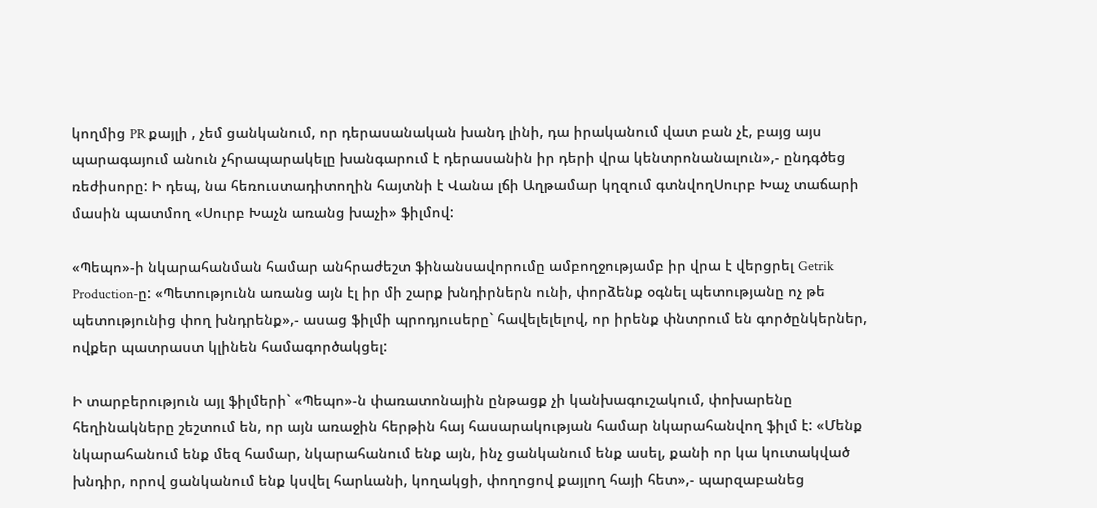կողմից PR քայլի , չեմ ցանկանում, որ դերասանական խանդ լինի, դա իրականում վատ բան չէ, բայց այս պարագայում անուն չհրապարակելը խանգարում է դերասանին իր դերի վրա կենտրոնանալուն»,- ընդգծեց ռեժիսորը: Ի դեպ, նա հեռուստադիտողին հայտնի է Վանա լճի Աղթամար կղզում գտնվողՍուրբ Խաչ տաճարի մասին պատմող «Սուրբ Խաչն առանց խաչի» ֆիլմով:

«Պեպո»-ի նկարահանման համար անհրաժեշտ ֆինանսավորումը ամբողջությամբ իր վրա է վերցրել Getrik Production-ը: «Պետությունն առանց այն էլ իր մի շարք խնդիրներն ունի, փորձենք օգնել պետությանը ոչ թե պետությունից փող խնդրենք»,- ասաց ֆիլմի պրոդյուսերը` հավելելելով, որ իրենք փնտրում են գործընկերներ, ովքեր պատրաստ կլինեն համագործակցել:

Ի տարբերություն այլ ֆիլմերի` «Պեպո»-ն փառատոնային ընթացք չի կանխագուշակում, փոխարենը հեղինակները շեշտում են, որ այն առաջին հերթին հայ հասարակության համար նկարահանվող ֆիլմ է: «Մենք նկարահանում ենք մեզ համար, նկարահանում ենք այն, ինչ ցանկանում ենք ասել, քանի որ կա կուտակված խնդիր, որով ցանկանում ենք կսվել հարևանի, կողակցի, փողոցով քայլող հայի հետ»,- պարզաբանեց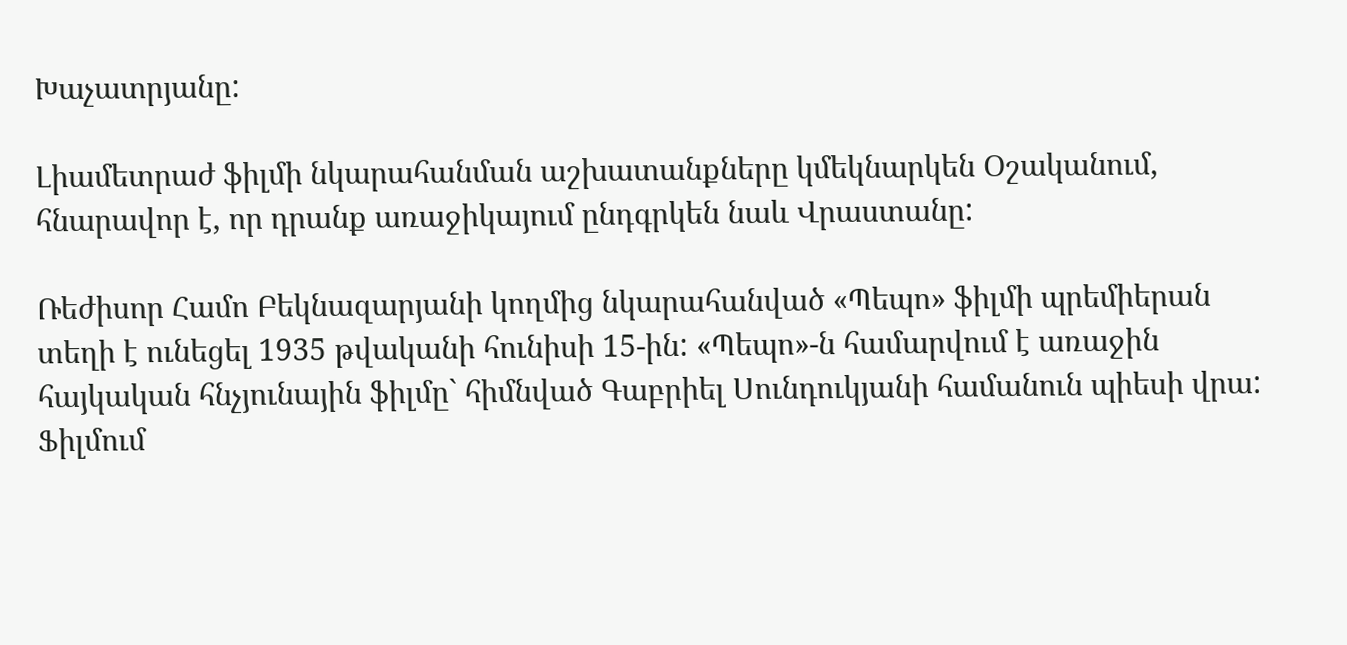Խաչատրյանը:

Լիամետրաժ ֆիլմի նկարահանման աշխատանքները կմեկնարկեն Օշականում, հնարավոր է, որ դրանք առաջիկայում ընդգրկեն նաև Վրաստանը:

Ռեժիսոր Համո Բեկնազարյանի կողմից նկարահանված «Պեպո» ֆիլմի պրեմիերան տեղի է ունեցել 1935 թվականի հունիսի 15-ին: «Պեպո»-ն համարվում է առաջին հայկական հնչյունային ֆիլմը` հիմնված Գաբրիել Սունդուկյանի համանուն պիեսի վրա: Ֆիլմում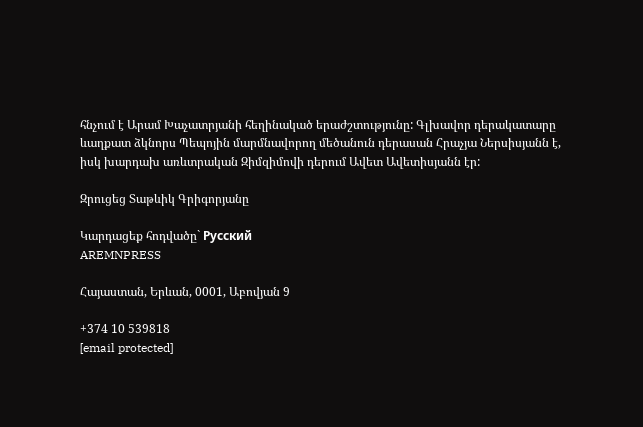հնչում է Արամ Խաչատրյանի հեղինակած երաժշտությունը: Գլխավոր դերակատարը ևաղքատ ձկնորս Պեպոյին մարմնավորող մեծանուն դերասան Հրաչյա Ներսիսյանն է, իսկ խարդախ առևտրական Զիմզիմովի դերում Ավետ Ավետիսյանն էր:

Զրուցեց Տաթևիկ Գրիգորյանը

Կարդացեք հոդվածը` Русский
AREMNPRESS

Հայաստան, Երևան, 0001, Աբովյան 9

+374 10 539818
[email protected]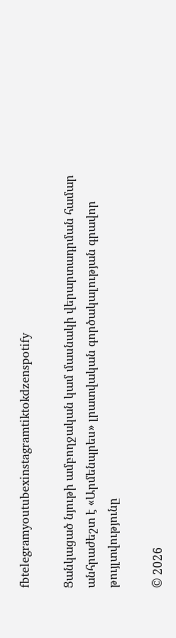fbtelegramyoutubexinstagramtiktokdzenspotify

Ցանկացած նյութի ամբողջական կամ մասնակի վերարտադրման համար անհրաժեշտ է «Արմենպրես» լրատվական գործակալության գրավոր թույլտվությունը

© 2026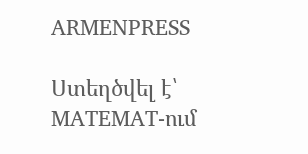ARMENPRESS

Ստեղծվել է՝ MATEMAT-ում